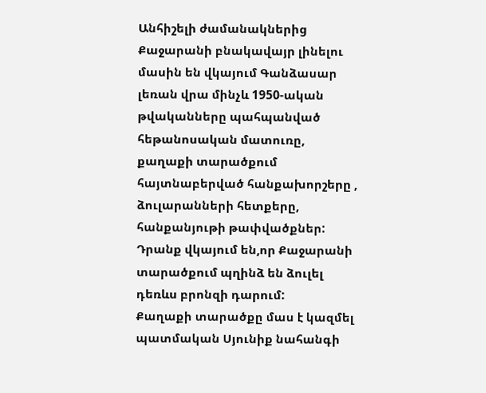Անհիշելի ժամանակներից Քաջարանի բնակավայր լինելու մասին են վկայում Գանձասար լեռան վրա մինչև 1950-ական թվականները պահպանված հեթանոսական մատուռը, քաղաքի տարածքում հայտնաբերված հանքախորշերը , ձուլարանների հետքերը, հանքանյութի թափվածքներ: Դրանք վկայում են,որ Քաջարանի տարածքում պղինձ են ձուլել դեռևս բրոնզի դարում:
Քաղաքի տարածքը մաս է կազմել պատմական Սյունիք նահանգի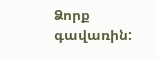Ձորք գավառին: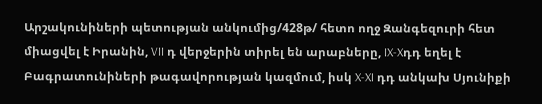Արշակունիների պետության անկումից/428թ/ հետո ողջ Զանգեզուրի հետ միացվել է Իրանին, VII դ վերջերին տիրել են արաբները, IX-Xդդ եղել է Բագրատունիների թագավորության կազմում, իսկ X-XI դդ անկախ Սյունիքի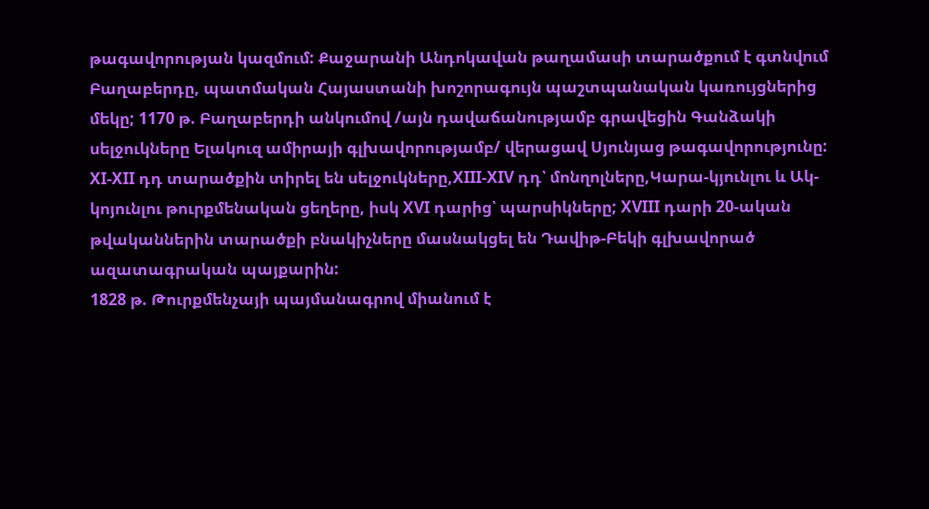թագավորության կազմում: Քաջարանի Անդոկավան թաղամասի տարածքում է գտնվում Բաղաբերդը, պատմական Հայաստանի խոշորագույն պաշտպանական կառույցներից մեկը; 1170 թ. Բաղաբերդի անկումով /այն դավաճանությամբ գրավեցին Գանձակի սելջուկները Ելակուզ ամիրայի գլխավորությամբ/ վերացավ Սյունյաց թագավորությունը:
XI-XII դդ տարածքին տիրել են սելջուկները,XIII-XIV դդ՝ մոնղոլները,Կարա-կյունլու և Ակ-կոյունլու թուրքմենական ցեղերը, իսկ XVI դարից՝ պարսիկները; XVIII դարի 20-ական թվականներին տարածքի բնակիչները մասնակցել են Դավիթ-Բեկի գլխավորած ազատագրական պայքարին:
1828 թ. Թուրքմենչայի պայմանագրով միանում է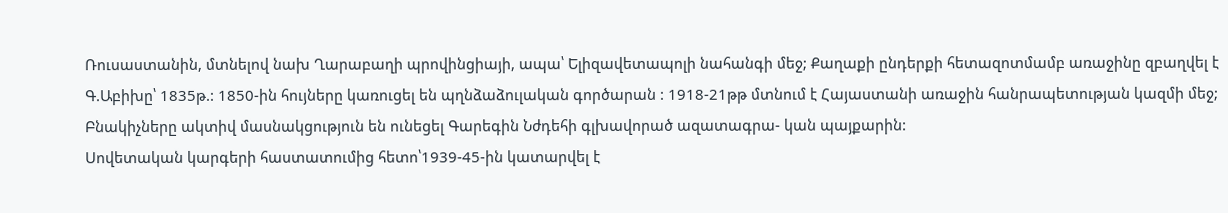Ռուսաստանին, մտնելով նախ Ղարաբաղի պրովինցիայի, ապա՝ Ելիզավետապոլի նահանգի մեջ; Քաղաքի ընդերքի հետազոտմամբ առաջինը զբաղվել է Գ.Աբիխը՝ 1835թ.: 1850-ին հույները կառուցել են պղնձաձուլական գործարան : 1918-21թթ մտնում է Հայաստանի առաջին հանրապետության կազմի մեջ; Բնակիչները ակտիվ մասնակցություն են ունեցել Գարեգին Նժդեհի գլխավորած ազատագրա- կան պայքարին:
Սովետական կարգերի հաստատումից հետո՝1939-45-ին կատարվել է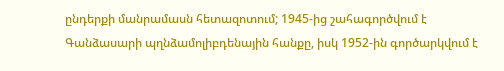ընդերքի մանրամասն հետազոտում; 1945-ից շահագործվում է Գանձասարի պղնձամոլիբդենային հանքը, իսկ 1952-ին գործարկվում է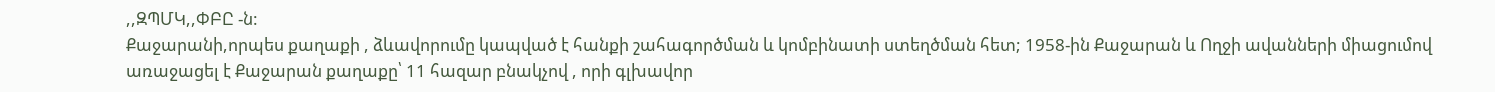,,ԶՊՄԿ,,ՓԲԸ -ն:
Քաջարանի,որպես քաղաքի , ձևավորումը կապված է հանքի շահագործման և կոմբինատի ստեղծման հետ; 1958-ին Քաջարան և Ողջի ավանների միացումով առաջացել է Քաջարան քաղաքը՝ 11 հազար բնակչով , որի գլխավոր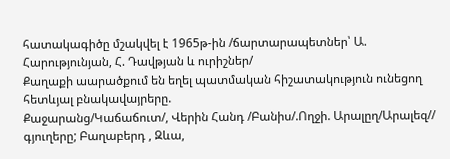հատակագիծը մշակվել է 1965թ-ին /ճարտարապետներ՝ Ա. Հարությունյան, Հ. Դավթյան և ուրիշներ/
Քաղաքի աարածքում են եղել պատմական հիշատակություն ունեցող հետևյալ բնակավայրերը.
Քաջարանց/Կաճաճուտ/, Վերին Հանդ /Բանիս/.Ողջի. Արալըղ/Արալեզ// գյուղերը; Բաղաբերդ , Զևա,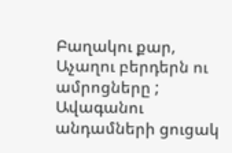Բաղակու քար, Աչաղու բերդերն ու ամրոցները ;
Ավագանու անդամների ցուցակ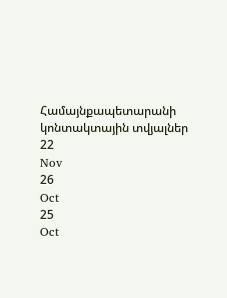Համայնքապետարանի կոնտակտային տվյալներ
22
Nov
26
Oct
25
Oct